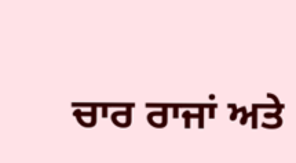ਚਾਰ ਰਾਜਾਂ ਅਤੇ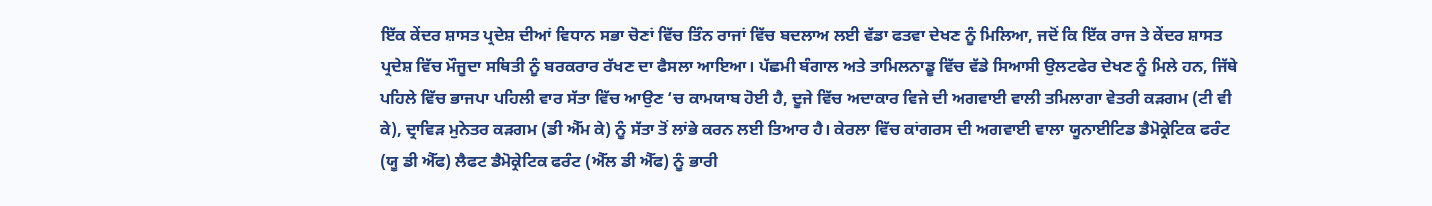ਇੱਕ ਕੇਂਦਰ ਸ਼ਾਸਤ ਪ੍ਰਦੇਸ਼ ਦੀਆਂ ਵਿਧਾਨ ਸਭਾ ਚੋਣਾਂ ਵਿੱਚ ਤਿੰਨ ਰਾਜਾਂ ਵਿੱਚ ਬਦਲਾਅ ਲਈ ਵੱਡਾ ਫਤਵਾ ਦੇਖਣ ਨੂੰ ਮਿਲਿਆ, ਜਦੋਂ ਕਿ ਇੱਕ ਰਾਜ ਤੇ ਕੇਂਦਰ ਸ਼ਾਸਤ ਪ੍ਰਦੇਸ਼ ਵਿੱਚ ਮੌਜੂਦਾ ਸਥਿਤੀ ਨੂੰ ਬਰਕਰਾਰ ਰੱਖਣ ਦਾ ਫੈਸਲਾ ਆਇਆ। ਪੱਛਮੀ ਬੰਗਾਲ ਅਤੇ ਤਾਮਿਲਨਾਡੂ ਵਿੱਚ ਵੱਡੇ ਸਿਆਸੀ ਉਲਟਫੇਰ ਦੇਖਣ ਨੂੰ ਮਿਲੇ ਹਨ, ਜਿੱਥੇ ਪਹਿਲੇ ਵਿੱਚ ਭਾਜਪਾ ਪਹਿਲੀ ਵਾਰ ਸੱਤਾ ਵਿੱਚ ਆਉਣ ‘ਚ ਕਾਮਯਾਬ ਹੋਈ ਹੈ, ਦੂਜੇ ਵਿੱਚ ਅਦਾਕਾਰ ਵਿਜੇ ਦੀ ਅਗਵਾਈ ਵਾਲੀ ਤਮਿਲਾਗਾ ਵੇਤਰੀ ਕੜਗਮ (ਟੀ ਵੀ ਕੇ), ਦ੍ਰਾਵਿੜ ਮੁਨੇਤਰ ਕੜਗਮ (ਡੀ ਐੱਮ ਕੇ) ਨੂੰ ਸੱਤਾ ਤੋਂ ਲਾਂਭੇ ਕਰਨ ਲਈ ਤਿਆਰ ਹੈ। ਕੇਰਲਾ ਵਿੱਚ ਕਾਂਗਰਸ ਦੀ ਅਗਵਾਈ ਵਾਲਾ ਯੂਨਾਈਟਿਡ ਡੈਮੋਕ੍ਰੇਟਿਕ ਫਰੰਟ (ਯੂ ਡੀ ਐੱਫ) ਲੈਫਟ ਡੈਮੋਕ੍ਰੇਟਿਕ ਫਰੰਟ (ਐੱਲ ਡੀ ਐੱਫ) ਨੂੰ ਭਾਰੀ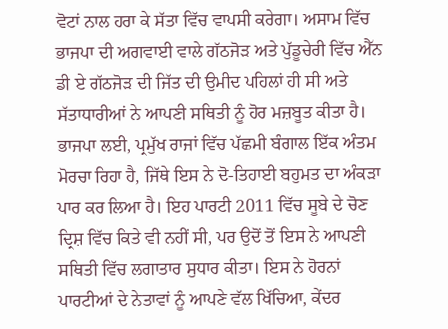ਵੋਟਾਂ ਨਾਲ ਹਰਾ ਕੇ ਸੱਤਾ ਵਿੱਚ ਵਾਪਸੀ ਕਰੇਗਾ। ਅਸਾਮ ਵਿੱਚ ਭਾਜਪਾ ਦੀ ਅਗਵਾਈ ਵਾਲੇ ਗੱਠਜੋੜ ਅਤੇ ਪੁੱਡੂਚੇਰੀ ਵਿੱਚ ਐੱਨ ਡੀ ਏ ਗੱਠਜੋੜ ਦੀ ਜਿੱਤ ਦੀ ਉਮੀਦ ਪਹਿਲਾਂ ਹੀ ਸੀ ਅਤੇ ਸੱਤਾਧਾਰੀਆਂ ਨੇ ਆਪਣੀ ਸਥਿਤੀ ਨੂੰ ਹੋਰ ਮਜ਼ਬੂਤ ਕੀਤਾ ਹੈ।
ਭਾਜਪਾ ਲਈ, ਪ੍ਰਮੁੱਖ ਰਾਜਾਂ ਵਿੱਚ ਪੱਛਮੀ ਬੰਗਾਲ ਇੱਕ ਅੰਤਮ ਮੋਰਚਾ ਰਿਹਾ ਹੈ, ਜਿੱਥੇ ਇਸ ਨੇ ਦੋ-ਤਿਹਾਈ ਬਹੁਮਤ ਦਾ ਅੰਕੜਾ ਪਾਰ ਕਰ ਲਿਆ ਹੈ। ਇਹ ਪਾਰਟੀ 2011 ਵਿੱਚ ਸੂਬੇ ਦੇ ਚੋਣ ਦ੍ਰਿਸ਼ ਵਿੱਚ ਕਿਤੇ ਵੀ ਨਹੀਂ ਸੀ, ਪਰ ਉਦੋਂ ਤੋਂ ਇਸ ਨੇ ਆਪਣੀ ਸਥਿਤੀ ਵਿੱਚ ਲਗਾਤਾਰ ਸੁਧਾਰ ਕੀਤਾ। ਇਸ ਨੇ ਹੋਰਨਾਂ ਪਾਰਟੀਆਂ ਦੇ ਨੇਤਾਵਾਂ ਨੂੰ ਆਪਣੇ ਵੱਲ ਖਿੱਚਿਆ, ਕੇਂਦਰ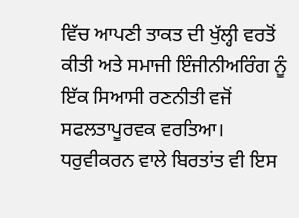ਵਿੱਚ ਆਪਣੀ ਤਾਕਤ ਦੀ ਖੁੱਲ੍ਹੀ ਵਰਤੋਂ ਕੀਤੀ ਅਤੇ ਸਮਾਜੀ ਇੰਜੀਨੀਅਰਿੰਗ ਨੂੰ ਇੱਕ ਸਿਆਸੀ ਰਣਨੀਤੀ ਵਜੋਂ ਸਫਲਤਾਪੂਰਵਕ ਵਰਤਿਆ। ਧਰੁਵੀਕਰਨ ਵਾਲੇ ਬਿਰਤਾਂਤ ਵੀ ਇਸ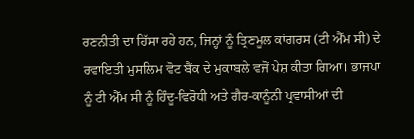ਰਣਨੀਤੀ ਦਾ ਹਿੱਸਾ ਰਹੇ ਹਨ, ਜਿਨ੍ਹਾਂ ਨੂੰ ਤ੍ਰਿਣਮੂਲ ਕਾਂਗਰਸ (ਟੀ ਐੱਮ ਸੀ) ਦੇ ਰਵਾਇਤੀ ਮੁਸਲਿਮ ਵੋਟ ਬੈਂਕ ਦੇ ਮੁਕਾਬਲੇ ਵਜੋਂ ਪੇਸ਼ ਕੀਤਾ ਗਿਆ। ਭਾਜਪਾ ਨੂੰ ਟੀ ਐੱਮ ਸੀ ਨੂੰ ਹਿੰਦੂ-ਵਿਰੋਧੀ ਅਤੇ ਗੈਰ-ਕਾਨੂੰਨੀ ਪ੍ਰਵਾਸੀਆਂ ਦੀ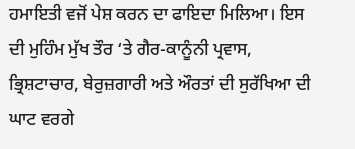ਹਮਾਇਤੀ ਵਜੋਂ ਪੇਸ਼ ਕਰਨ ਦਾ ਫਾਇਦਾ ਮਿਲਿਆ। ਇਸ ਦੀ ਮੁਹਿੰਮ ਮੁੱਖ ਤੌਰ ‘ਤੇ ਗੈਰ-ਕਾਨੂੰਨੀ ਪ੍ਰਵਾਸ, ਭ੍ਰਿਸ਼ਟਾਚਾਰ, ਬੇਰੁਜ਼ਗਾਰੀ ਅਤੇ ਔਰਤਾਂ ਦੀ ਸੁਰੱਖਿਆ ਦੀ ਘਾਟ ਵਰਗੇ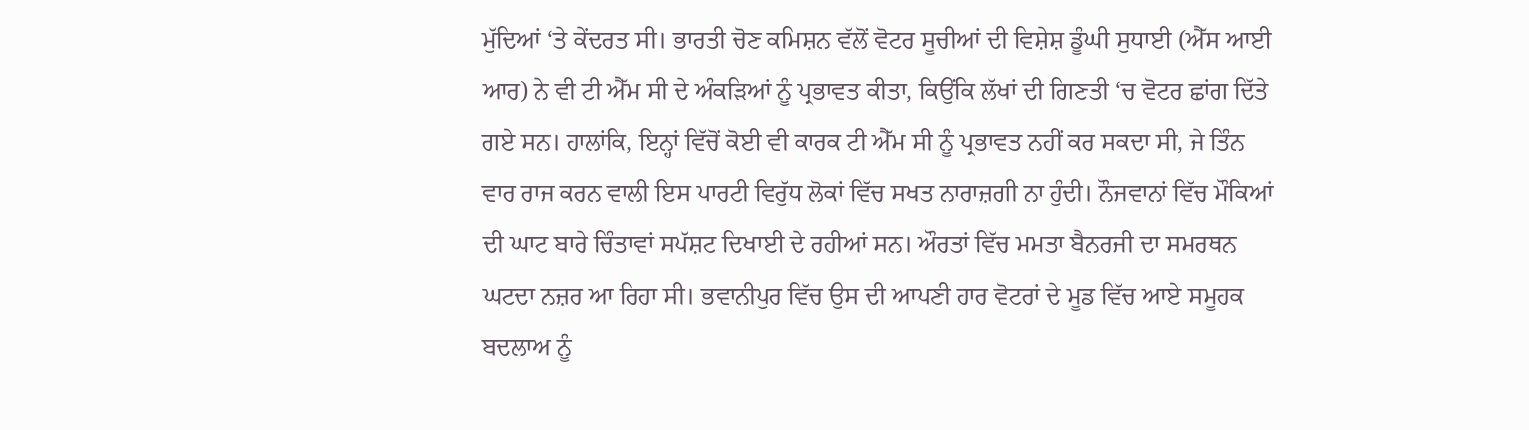ਮੁੱਦਿਆਂ ‘ਤੇ ਕੇਂਦਰਤ ਸੀ। ਭਾਰਤੀ ਚੋਣ ਕਮਿਸ਼ਨ ਵੱਲੋਂ ਵੋਟਰ ਸੂਚੀਆਂ ਦੀ ਵਿਸ਼ੇਸ਼ ਡੂੰਘੀ ਸੁਧਾਈ (ਐੱਸ ਆਈ ਆਰ) ਨੇ ਵੀ ਟੀ ਐੱਮ ਸੀ ਦੇ ਅੰਕੜਿਆਂ ਨੂੰ ਪ੍ਰਭਾਵਤ ਕੀਤਾ, ਕਿਉਂਕਿ ਲੱਖਾਂ ਦੀ ਗਿਣਤੀ ‘ਚ ਵੋਟਰ ਛਾਂਗ ਦਿੱਤੇ ਗਏ ਸਨ। ਹਾਲਾਂਕਿ, ਇਨ੍ਹਾਂ ਵਿੱਚੋਂ ਕੋਈ ਵੀ ਕਾਰਕ ਟੀ ਐੱਮ ਸੀ ਨੂੰ ਪ੍ਰਭਾਵਤ ਨਹੀਂ ਕਰ ਸਕਦਾ ਸੀ, ਜੇ ਤਿੰਨ ਵਾਰ ਰਾਜ ਕਰਨ ਵਾਲੀ ਇਸ ਪਾਰਟੀ ਵਿਰੁੱਧ ਲੋਕਾਂ ਵਿੱਚ ਸਖਤ ਨਾਰਾਜ਼ਗੀ ਨਾ ਹੁੰਦੀ। ਨੌਜਵਾਨਾਂ ਵਿੱਚ ਮੌਕਿਆਂ ਦੀ ਘਾਟ ਬਾਰੇ ਚਿੰਤਾਵਾਂ ਸਪੱਸ਼ਟ ਦਿਖਾਈ ਦੇ ਰਹੀਆਂ ਸਨ। ਔਰਤਾਂ ਵਿੱਚ ਮਮਤਾ ਬੈਨਰਜੀ ਦਾ ਸਮਰਥਨ ਘਟਦਾ ਨਜ਼ਰ ਆ ਰਿਹਾ ਸੀ। ਭਵਾਨੀਪੁਰ ਵਿੱਚ ਉਸ ਦੀ ਆਪਣੀ ਹਾਰ ਵੋਟਰਾਂ ਦੇ ਮੂਡ ਵਿੱਚ ਆਏ ਸਮੂਹਕ ਬਦਲਾਅ ਨੂੰ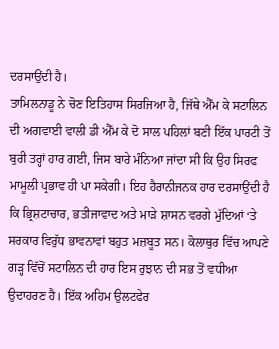ਦਰਸਾਉਂਦੀ ਹੈ।
ਤਾਮਿਲਨਾਡੂ ਨੇ ਚੋਣ ਇਤਿਹਾਸ ਸਿਰਜਿਆ ਹੈ, ਜਿੱਥੇ ਐੱਮ ਕੇ ਸਟਾਲਿਨ ਦੀ ਅਗਵਾਈ ਵਾਲੀ ਡੀ ਐੱਮ ਕੇ ਦੋ ਸਾਲ ਪਹਿਲਾਂ ਬਣੀ ਇੱਕ ਪਾਰਟੀ ਤੋਂ ਬੁਰੀ ਤਰ੍ਹਾਂ ਹਾਰ ਗਈ, ਜਿਸ ਬਾਰੇ ਮੰਨਿਆ ਜਾਂਦਾ ਸੀ ਕਿ ਉਹ ਸਿਰਫ ਮਾਮੂਲੀ ਪ੍ਰਭਾਵ ਹੀ ਪਾ ਸਕੇਗੀ। ਇਹ ਹੈਰਾਨੀਜਨਕ ਹਾਰ ਦਰਸਾਉਂਦੀ ਹੈ ਕਿ ਭ੍ਰਿਸ਼ਟਾਚਾਰ, ਭਤੀਜਾਵਾਦ ਅਤੇ ਮਾੜੇ ਸ਼ਾਸਨ ਵਰਗੇ ਮੁੱਦਿਆਂ ‘ਤੇ ਸਰਕਾਰ ਵਿਰੁੱਧ ਭਾਵਨਾਵਾਂ ਬਹੁਤ ਮਜ਼ਬੂਤ ਸਨ। ਕੋਲਾਥੁਰ ਵਿੱਚ ਆਪਣੇ ਗੜ੍ਹ ਵਿੱਚੋਂ ਸਟਾਲਿਨ ਦੀ ਹਾਰ ਇਸ ਰੁਝਾਨ ਦੀ ਸਭ ਤੋਂ ਵਧੀਆ ਉਦਾਹਰਣ ਹੈ। ਇੱਕ ਅਹਿਮ ਉਲਟਫੇਰ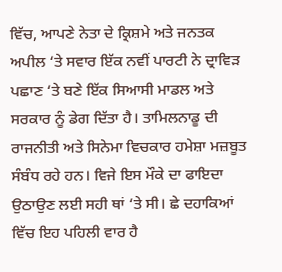ਵਿੱਚ, ਆਪਣੇ ਨੇਤਾ ਦੇ ਕ੍ਰਿਸ਼ਮੇ ਅਤੇ ਜਨਤਕ ਅਪੀਲ ‘ਤੇ ਸਵਾਰ ਇੱਕ ਨਵੀਂ ਪਾਰਟੀ ਨੇ ਦ੍ਰਾਵਿੜ ਪਛਾਣ ‘ਤੇ ਬਣੇ ਇੱਕ ਸਿਆਸੀ ਮਾਡਲ ਅਤੇ ਸਰਕਾਰ ਨੂੰ ਡੇਗ ਦਿੱਤਾ ਹੈ। ਤਾਮਿਲਨਾਡੂ ਦੀ ਰਾਜਨੀਤੀ ਅਤੇ ਸਿਨੇਮਾ ਵਿਚਕਾਰ ਹਮੇਸ਼ਾ ਮਜ਼ਬੂਤ ਸੰਬੰਧ ਰਹੇ ਹਨ। ਵਿਜੇ ਇਸ ਮੌਕੇ ਦਾ ਫਾਇਦਾ ਉਠਾਉਣ ਲਈ ਸਹੀ ਥਾਂ ‘ਤੇ ਸੀ। ਛੇ ਦਹਾਕਿਆਂ ਵਿੱਚ ਇਹ ਪਹਿਲੀ ਵਾਰ ਹੈ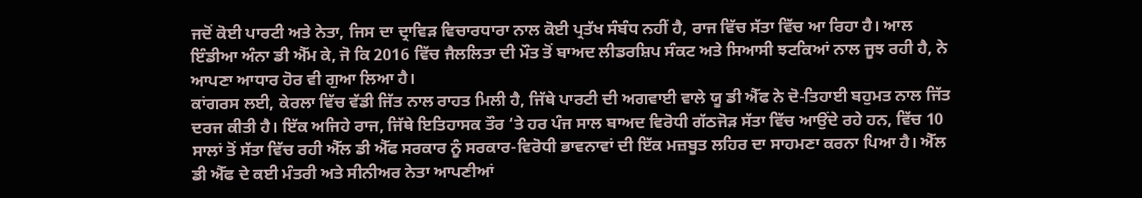ਜਦੋਂ ਕੋਈ ਪਾਰਟੀ ਅਤੇ ਨੇਤਾ, ਜਿਸ ਦਾ ਦ੍ਰਾਵਿੜ ਵਿਚਾਰਧਾਰਾ ਨਾਲ ਕੋਈ ਪ੍ਰਤੱਖ ਸੰਬੰਧ ਨਹੀਂ ਹੈ, ਰਾਜ ਵਿੱਚ ਸੱਤਾ ਵਿੱਚ ਆ ਰਿਹਾ ਹੈ। ਆਲ ਇੰਡੀਆ ਅੰਨਾ ਡੀ ਐੱਮ ਕੇ, ਜੋ ਕਿ 2016 ਵਿੱਚ ਜੈਲਲਿਤਾ ਦੀ ਮੌਤ ਤੋਂ ਬਾਅਦ ਲੀਡਰਸ਼ਿਪ ਸੰਕਟ ਅਤੇ ਸਿਆਸੀ ਝਟਕਿਆਂ ਨਾਲ ਜੂਝ ਰਹੀ ਹੈ, ਨੇ ਆਪਣਾ ਆਧਾਰ ਹੋਰ ਵੀ ਗੁਆ ਲਿਆ ਹੈ।
ਕਾਂਗਰਸ ਲਈ, ਕੇਰਲਾ ਵਿੱਚ ਵੱਡੀ ਜਿੱਤ ਨਾਲ ਰਾਹਤ ਮਿਲੀ ਹੈ, ਜਿੱਥੇ ਪਾਰਟੀ ਦੀ ਅਗਵਾਈ ਵਾਲੇ ਯੂ ਡੀ ਐੱਫ ਨੇ ਦੋ-ਤਿਹਾਈ ਬਹੁਮਤ ਨਾਲ ਜਿੱਤ ਦਰਜ ਕੀਤੀ ਹੈ। ਇੱਕ ਅਜਿਹੇ ਰਾਜ, ਜਿੱਥੇ ਇਤਿਹਾਸਕ ਤੌਰ ‘ਤੇ ਹਰ ਪੰਜ ਸਾਲ ਬਾਅਦ ਵਿਰੋਧੀ ਗੱਠਜੋੜ ਸੱਤਾ ਵਿੱਚ ਆਉਂਦੇ ਰਹੇ ਹਨ, ਵਿੱਚ 10 ਸਾਲਾਂ ਤੋਂ ਸੱਤਾ ਵਿੱਚ ਰਹੀ ਐੱਲ ਡੀ ਐੱਫ ਸਰਕਾਰ ਨੂੰ ਸਰਕਾਰ-ਵਿਰੋਧੀ ਭਾਵਨਾਵਾਂ ਦੀ ਇੱਕ ਮਜ਼ਬੂਤ ਲਹਿਰ ਦਾ ਸਾਹਮਣਾ ਕਰਨਾ ਪਿਆ ਹੈ। ਐੱਲ ਡੀ ਐੱਫ ਦੇ ਕਈ ਮੰਤਰੀ ਅਤੇ ਸੀਨੀਅਰ ਨੇਤਾ ਆਪਣੀਆਂ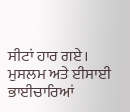ਸੀਟਾਂ ਹਾਰ ਗਏ। ਮੁਸਲਮ ਅਤੇ ਈਸਾਈ ਭਾਈਚਾਰਿਆਂ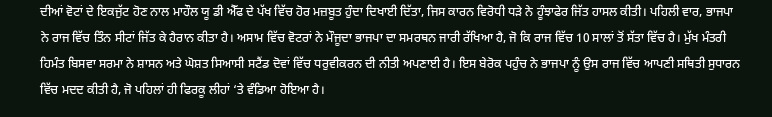ਦੀਆਂ ਵੋਟਾਂ ਦੇ ਇਕਜੁੱਟ ਹੋਣ ਨਾਲ ਮਾਹੌਲ ਯੂ ਡੀ ਐੱਫ ਦੇ ਪੱਖ ਵਿੱਚ ਹੋਰ ਮਜ਼ਬੂਤ ਹੁੰਦਾ ਦਿਖਾਈ ਦਿੱਤਾ, ਜਿਸ ਕਾਰਨ ਵਿਰੋਧੀ ਧੜੇ ਨੇ ਹੂੰਝਾਫੇਰ ਜਿੱਤ ਹਾਸਲ ਕੀਤੀ। ਪਹਿਲੀ ਵਾਰ, ਭਾਜਪਾ ਨੇ ਰਾਜ ਵਿੱਚ ਤਿੰਨ ਸੀਟਾਂ ਜਿੱਤ ਕੇ ਹੈਰਾਨ ਕੀਤਾ ਹੈ। ਅਸਾਮ ਵਿੱਚ ਵੋਟਰਾਂ ਨੇ ਮੌਜੂਦਾ ਭਾਜਪਾ ਦਾ ਸਮਰਥਨ ਜਾਰੀ ਰੱਖਿਆ ਹੈ, ਜੋ ਕਿ ਰਾਜ ਵਿੱਚ 10 ਸਾਲਾਂ ਤੋਂ ਸੱਤਾ ਵਿੱਚ ਹੈ। ਮੁੱਖ ਮੰਤਰੀ ਹਿਮੰਤ ਬਿਸਵਾ ਸਰਮਾ ਨੇ ਸ਼ਾਸਨ ਅਤੇ ਘੋਸ਼ਤ ਸਿਆਸੀ ਸਟੈਂਡ ਦੋਵਾਂ ਵਿੱਚ ਧਰੁਵੀਕਰਨ ਦੀ ਨੀਤੀ ਅਪਣਾਈ ਹੈ। ਇਸ ਬੇਰੋਕ ਪਹੁੰਚ ਨੇ ਭਾਜਪਾ ਨੂੰ ਉਸ ਰਾਜ ਵਿੱਚ ਆਪਣੀ ਸਥਿਤੀ ਸੁਧਾਰਨ ਵਿੱਚ ਮਦਦ ਕੀਤੀ ਹੈ, ਜੋ ਪਹਿਲਾਂ ਹੀ ਫਿਰਕੂ ਲੀਹਾਂ ‘ਤੇ ਵੰਡਿਆ ਹੋਇਆ ਹੈ।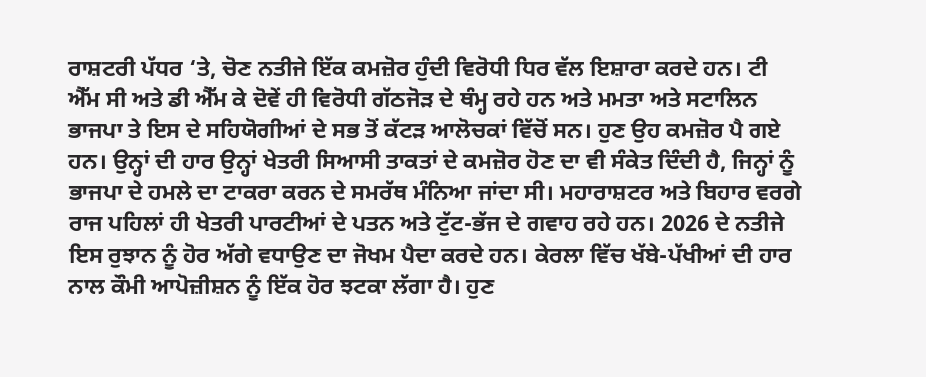ਰਾਸ਼ਟਰੀ ਪੱਧਰ ‘ਤੇ, ਚੋਣ ਨਤੀਜੇ ਇੱਕ ਕਮਜ਼ੋਰ ਹੁੰਦੀ ਵਿਰੋਧੀ ਧਿਰ ਵੱਲ ਇਸ਼ਾਰਾ ਕਰਦੇ ਹਨ। ਟੀ ਐੱਮ ਸੀ ਅਤੇ ਡੀ ਐੱਮ ਕੇ ਦੋਵੇਂ ਹੀ ਵਿਰੋਧੀ ਗੱਠਜੋੜ ਦੇ ਥੰਮ੍ਹ ਰਹੇ ਹਨ ਅਤੇ ਮਮਤਾ ਅਤੇ ਸਟਾਲਿਨ ਭਾਜਪਾ ਤੇ ਇਸ ਦੇ ਸਹਿਯੋਗੀਆਂ ਦੇ ਸਭ ਤੋਂ ਕੱਟੜ ਆਲੋਚਕਾਂ ਵਿੱਚੋਂ ਸਨ। ਹੁਣ ਉਹ ਕਮਜ਼ੋਰ ਪੈ ਗਏ ਹਨ। ਉਨ੍ਹਾਂ ਦੀ ਹਾਰ ਉਨ੍ਹਾਂ ਖੇਤਰੀ ਸਿਆਸੀ ਤਾਕਤਾਂ ਦੇ ਕਮਜ਼ੋਰ ਹੋਣ ਦਾ ਵੀ ਸੰਕੇਤ ਦਿੰਦੀ ਹੈ, ਜਿਨ੍ਹਾਂ ਨੂੰ ਭਾਜਪਾ ਦੇ ਹਮਲੇ ਦਾ ਟਾਕਰਾ ਕਰਨ ਦੇ ਸਮਰੱਥ ਮੰਨਿਆ ਜਾਂਦਾ ਸੀ। ਮਹਾਰਾਸ਼ਟਰ ਅਤੇ ਬਿਹਾਰ ਵਰਗੇ ਰਾਜ ਪਹਿਲਾਂ ਹੀ ਖੇਤਰੀ ਪਾਰਟੀਆਂ ਦੇ ਪਤਨ ਅਤੇ ਟੁੱਟ-ਭੱਜ ਦੇ ਗਵਾਹ ਰਹੇ ਹਨ। 2026 ਦੇ ਨਤੀਜੇ ਇਸ ਰੁਝਾਨ ਨੂੰ ਹੋਰ ਅੱਗੇ ਵਧਾਉਣ ਦਾ ਜੋਖਮ ਪੈਦਾ ਕਰਦੇ ਹਨ। ਕੇਰਲਾ ਵਿੱਚ ਖੱਬੇ-ਪੱਖੀਆਂ ਦੀ ਹਾਰ ਨਾਲ ਕੌਮੀ ਆਪੋਜ਼ੀਸ਼ਨ ਨੂੰ ਇੱਕ ਹੋਰ ਝਟਕਾ ਲੱਗਾ ਹੈ। ਹੁਣ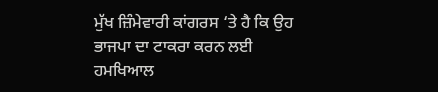ਮੁੱਖ ਜ਼ਿੰਮੇਵਾਰੀ ਕਾਂਗਰਸ ‘ਤੇ ਹੈ ਕਿ ਉਹ ਭਾਜਪਾ ਦਾ ਟਾਕਰਾ ਕਰਨ ਲਈ ਹਮਖਿਆਲ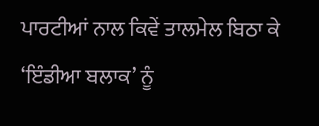ਪਾਰਟੀਆਂ ਨਾਲ ਕਿਵੇਂ ਤਾਲਮੇਲ ਬਿਠਾ ਕੇ ‘ਇੰਡੀਆ ਬਲਾਕ’ ਨੂੰ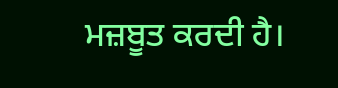ਮਜ਼ਬੂਤ ਕਰਦੀ ਹੈ।